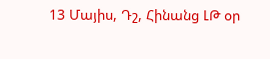13 Մայիս, Դշ, Հինանց ԼԹ օր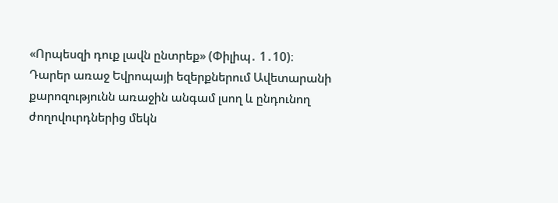«Որպեսզի դուք լավն ընտրեք» (Փիլիպ․ 1․10)։
Դարեր առաջ Եվրոպայի եզերքներում Ավետարանի քարոզությունն առաջին անգամ լսող և ընդունող ժողովուրդներից մեկն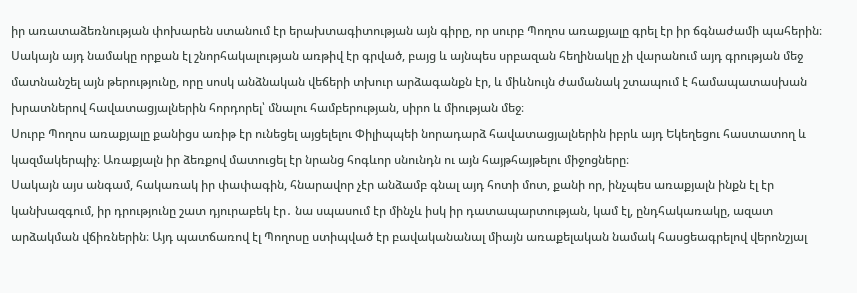իր առատաձեռնության փոխարեն ստանում էր երախտագիտության այն գիրը, որ սուրբ Պողոս առաքյալը գրել էր իր ճգնաժամի պահերին։
Սակայն այդ նամակը որքան էլ շնորհակալության առթիվ էր գրված, բայց և այնպես սրբազան հեղինակը չի վարանում այդ գրության մեջ մատնանշել այն թերությունը, որը սոսկ անձնական վեճերի տխուր արձագանքն էր, և միևնույն ժամանակ շտապում է համապատասխան խրատներով հավատացյալներին հորդորել՝ մնալու համբերության, սիրո և միության մեջ։
Սուրբ Պողոս առաքյալը քանիցս առիթ էր ունեցել այցելելու Փիլիպպեի նորադարձ հավատացյալներին իբրև այդ Եկեղեցու հաստատող և կազմակերպիչ։ Առաքյալն իր ձեռքով մատուցել էր նրանց հոգևոր սնունդն ու այն հայթհայթելու միջոցները։
Սակայն այս անգամ, հակառակ իր փափագին, հնարավոր չէր անձամբ գնալ այդ հոտի մոտ, քանի որ, ինչպես առաքյալն ինքն էլ էր կանխազգում, իր դրությունը շատ դյուրաբեկ էր․ նա սպասում էր մինչև իսկ իր դատապարտության, կամ էլ, ընդհակառակը, ազատ արձակման վճիռներին։ Այդ պատճառով էլ Պողոսը ստիպված էր բավականանալ միայն առաքելական նամակ հասցեագրելով վերոնշյալ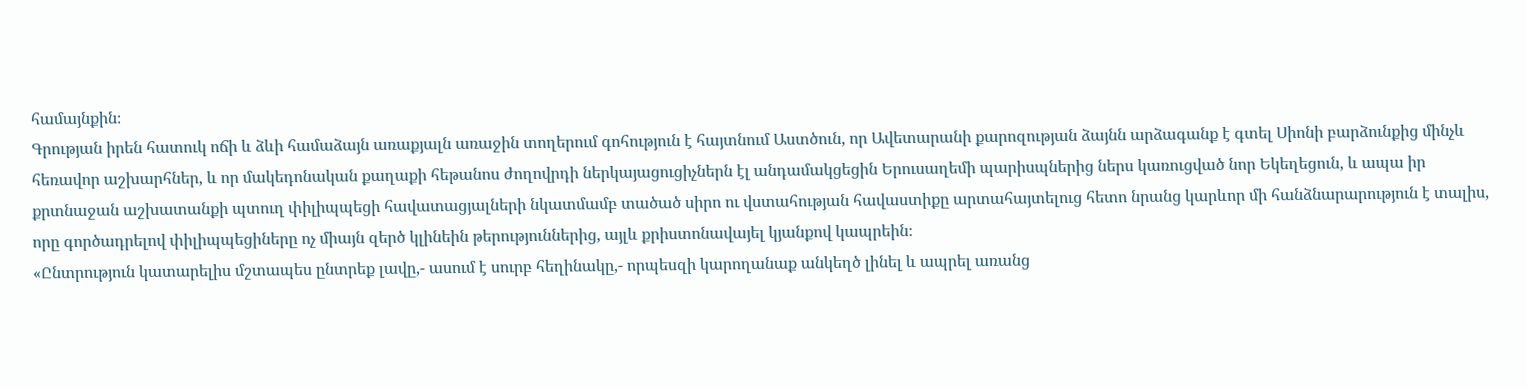համայնքին։
Գրության իրեն հատուկ ոճի և ձևի համաձայն առաքյալն առաջին տողերում գոհություն է հայտնում Աստծուն, որ Ավետարանի քարոզության ձայնն արձագանք է գտել Սիոնի բարձունքից մինչև հեռավոր աշխարհներ, և որ մակեդոնական քաղաքի հեթանոս ժողովրդի ներկայացուցիչներն էլ անդամակցեցին Երուսաղեմի պարիսպներից ներս կառուցված նոր Եկեղեցուն, և ապա իր քրտնաջան աշխատանքի պտուղ փիլիպպեցի հավատացյալների նկատմամբ տածած սիրո ու վստահության հավաստիքը արտահայտելուց հետո նրանց կարևոր մի հանձնարարություն է տալիս, որը գործադրելով փիլիպպեցիները ոչ միայն զերծ կլինեին թերություններից, այլև քրիստոնավայել կյանքով կապրեին։
«Ընտրություն կատարելիս մշտապես ընտրեք լավը,- ասում է սուրբ հեղինակը,- որպեսզի կարողանաք անկեղծ լինել և ապրել առանց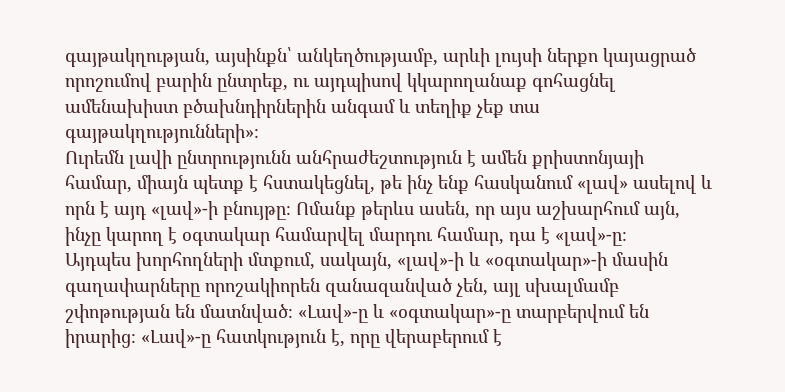գայթակղության, այսինքն՝ անկեղծությամբ, արևի լույսի ներքո կայացրած որոշումով բարին ընտրեք, ու այդպիսով կկարողանաք գոհացնել ամենախիստ բծախնդիրներին անգամ և տեղիք չեք տա գայթակղությունների»։
Ուրեմն լավի ընտրությունն անհրաժեշտություն է ամեն քրիստոնյայի համար, միայն պետք է հստակեցնել, թե ինչ ենք հասկանում «լավ» ասելով և որն է այդ «լավ»-ի բնույթը։ Ոմանք թերևս ասեն, որ այս աշխարհում այն, ինչը կարող է օգտակար համարվել մարդու համար, դա է «լավ»-ը։
Այդպես խորհողների մտքում, սակայն, «լավ»-ի և «օգտակար»-ի մասին գաղափարները որոշակիորեն զանազանված չեն, այլ սխալմամբ շփոթության են մատնված։ «Լավ»-ը և «օգտակար»-ը տարբերվում են իրարից։ «Լավ»-ը հատկություն է, որը վերաբերում է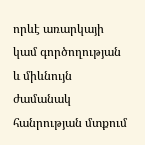որևէ առարկայի կամ գործողության և միևնույն ժամանակ հանրության մտքում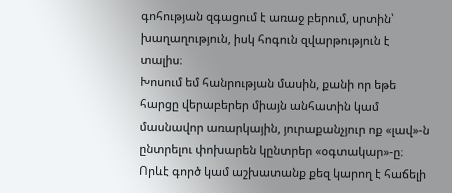գոհության զգացում է առաջ բերում, սրտին՝ խաղաղություն, իսկ հոգուն զվարթություն է տալիս։
Խոսում եմ հանրության մասին, քանի որ եթե հարցը վերաբերեր միայն անհատին կամ մասնավոր առարկային, յուրաքանչյուր ոք «լավ»-ն ընտրելու փոխարեն կընտրեր «օգտակար»-ը։
Որևէ գործ կամ աշխատանք քեզ կարող է հաճելի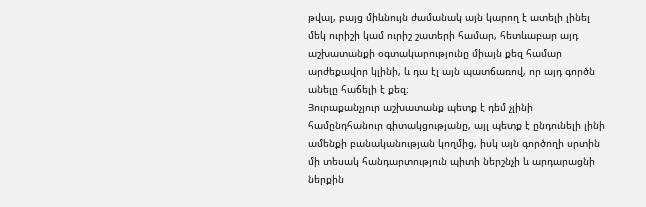թվալ, բայց միևնույն ժամանակ այն կարող է ատելի լինել մեկ ուրիշի կամ ուրիշ շատերի համար, հետևաբար այդ աշխատանքի օգտակարությունը միայն քեզ համար արժեքավոր կլինի, և դա էլ այն պատճառով, որ այդ գործն անելը հաճելի է քեզ։
Յուրաքանչյուր աշխատանք պետք է դեմ չլինի համընդհանուր գիտակցությանը, այլ պետք է ընդունելի լինի ամենքի բանականության կողմից, իսկ այն գործողի սրտին մի տեսակ հանդարտություն պիտի ներշնչի և արդարացնի ներքին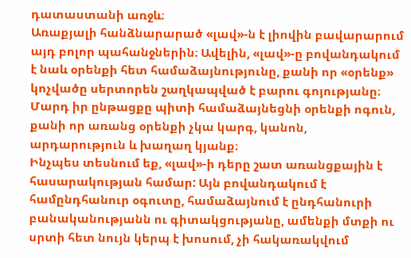դատաստանի առջև։
Առաքյալի հանձնարարած «լավ»-ն է լիովին բավարարում այդ բոլոր պահանջներին։ Ավելին, «լավ»-ը բովանդակում է նաև օրենքի հետ համաձայնությունը, քանի որ «օրենք» կոչվածը սերտորեն շաղկապված է բարու գոյությանը։ Մարդ իր ընթացքը պիտի համաձայնեցնի օրենքի ոգուն, քանի որ առանց օրենքի չկա կարգ, կանոն, արդարություն և խաղաղ կյանք։
Ինչպես տեսնում եք, «լավ»-ի դերը շատ առանցքային է հասարակության համար: Այն բովանդակում է համընդհանուր օգուտը, համաձայնում է ընդհանուրի բանականությանն ու գիտակցությանը, ամենքի մտքի ու սրտի հետ նույն կերպ է խոսում, չի հակառակվում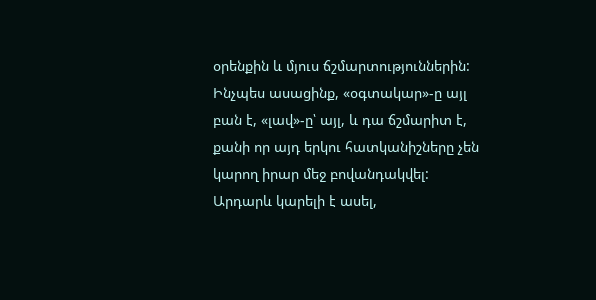օրենքին և մյուս ճշմարտություններին:
Ինչպես ասացինք, «օգտակար»-ը այլ բան է, «լավ»-ը՝ այլ, և դա ճշմարիտ է, քանի որ այդ երկու հատկանիշները չեն կարող իրար մեջ բովանդակվել: Արդարև կարելի է ասել,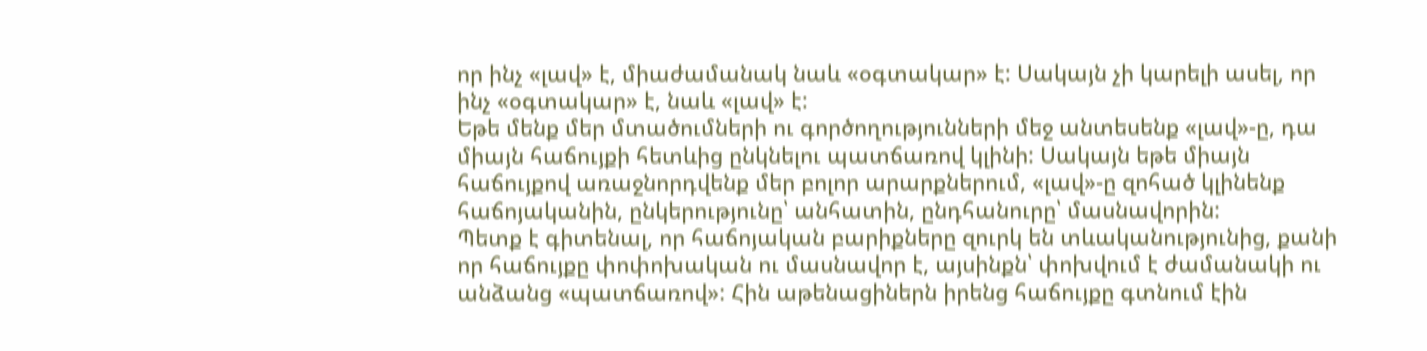որ ինչ «լավ» է, միաժամանակ նաև «օգտակար» է: Սակայն չի կարելի ասել, որ ինչ «օգտակար» է, նաև «լավ» է:
Եթե մենք մեր մտածումների ու գործողությունների մեջ անտեսենք «լավ»-ը, դա միայն հաճույքի հետևից ընկնելու պատճառով կլինի: Սակայն եթե միայն հաճույքով առաջնորդվենք մեր բոլոր արարքներում, «լավ»-ը զոհած կլինենք հաճոյականին, ընկերությունը՝ անհատին, ընդհանուրը՝ մասնավորին:
Պետք է գիտենալ, որ հաճոյական բարիքները զուրկ են տևականությունից, քանի որ հաճույքը փոփոխական ու մասնավոր է, այսինքն՝ փոխվում է ժամանակի ու անձանց «պատճառով»: Հին աթենացիներն իրենց հաճույքը գտնում էին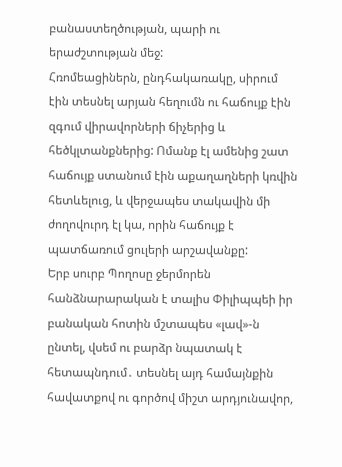բանաստեղծության, պարի ու երաժշտության մեջ:
Հռոմեացիներն, ընդհակառակը, սիրում էին տեսնել արյան հեղումն ու հաճույք էին զգում վիրավորների ճիչերից և հեծկլտանքներից: Ոմանք էլ ամենից շատ հաճույք ստանում էին աքաղաղների կռվին հետևելուց, և վերջապես տակավին մի ժողովուրդ էլ կա, որին հաճույք է պատճառում ցուլերի արշավանքը:
Երբ սուրբ Պողոսը ջերմորեն հանձնարարական է տալիս Փիլիպպեի իր բանական հոտին մշտապես «լավ»-ն ընտել, վսեմ ու բարձր նպատակ է հետապնդում․ տեսնել այդ համայնքին հավատքով ու գործով միշտ արդյունավոր,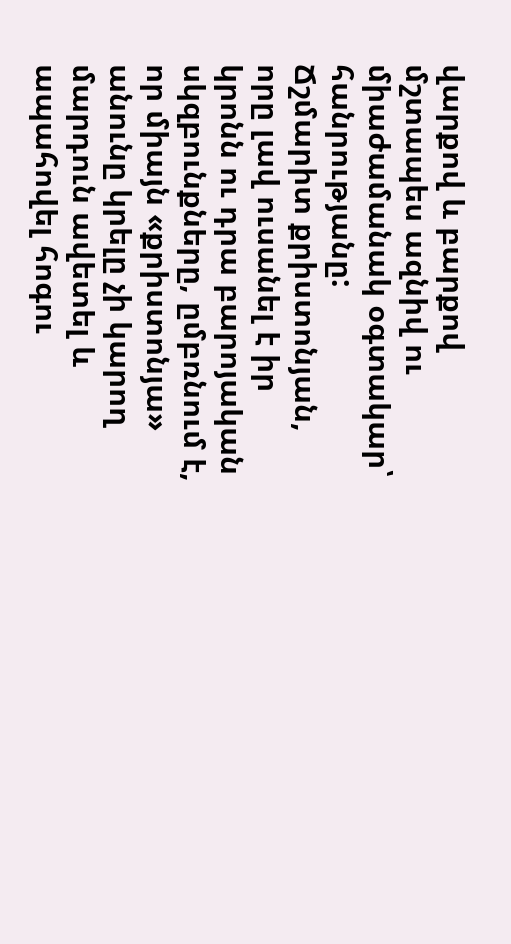վարքով և բարքով մշտապես ազնիվ ու միաժամանակ օգտակար՝ հանրությանը:
Ճշմարիտ քրիստոնյան, որը լավ ուսանել է իր կրոնն ու դրա բարոյական սկզբունքները, ըմբռնում է, որ միայն «քրիստոնյա» անունը կրելը չի կարող մարդուն ավետել և ապահովել հոգու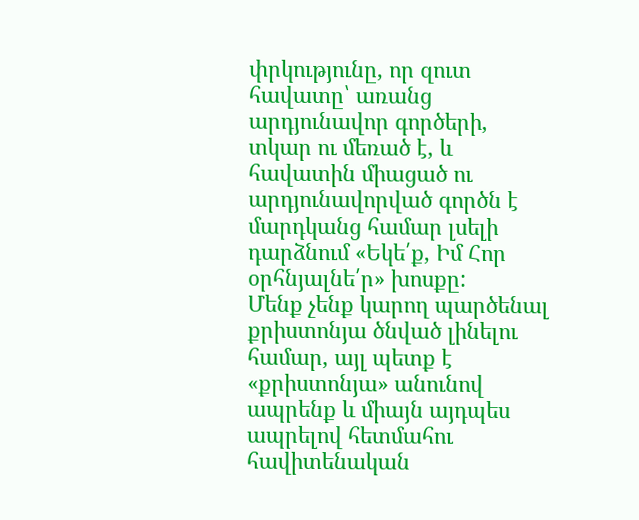փրկությունը, որ զուտ հավատը՝ առանց արդյունավոր գործերի, տկար ու մեռած է, և հավատին միացած ու արդյունավորված գործն է մարդկանց համար լսելի դարձնում «Եկե՛ք, Իմ Հոր օրհնյալնե՛ր» խոսքը:
Մենք չենք կարող պարծենալ քրիստոնյա ծնված լինելու համար, այլ պետք է «քրիստոնյա» անունով ապրենք և միայն այդպես ապրելով հետմահու հավիտենական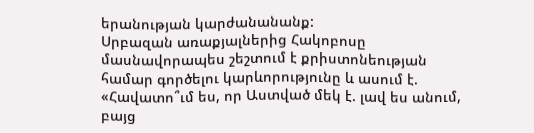երանության կարժանանանք:
Սրբազան առաքյալներից Հակոբոսը մասնավորապես շեշտում է քրիստոնեության համար գործելու կարևորությունը և ասում է. «Հավատո՞ւմ ես, որ Աստված մեկ է. լավ ես անում, բայց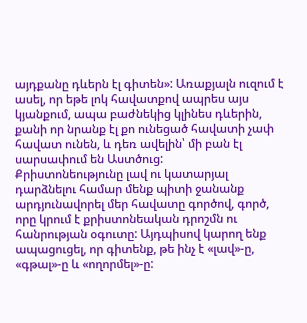այդքանը դևերն էլ գիտեն»: Առաքյալն ուզում է ասել, որ եթե լոկ հավատքով ապրես այս կյանքում, ապա բաժնեկից կլինես դևերին, քանի որ նրանք էլ քո ունեցած հավատի չափ հավատ ունեն, և դեռ ավելին՝ մի բան էլ սարսափում են Աստծուց:
Քրիստոնեությունը լավ ու կատարյալ դարձնելու համար մենք պիտի ջանանք արդյունավորել մեր հավատը գործով, գործ, որը կրում է քրիստոնեական դրոշմն ու հանրության օգուտը: Այդպիսով կարող ենք ապացուցել, որ գիտենք, թե ինչ է «լավ»-ը, «գթալ»-ը և «ողորմել»-ը: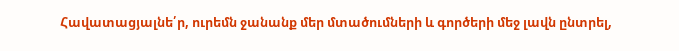Հավատացյալնե՛ր, ուրեմն ջանանք մեր մտածումների և գործերի մեջ լավն ընտրել,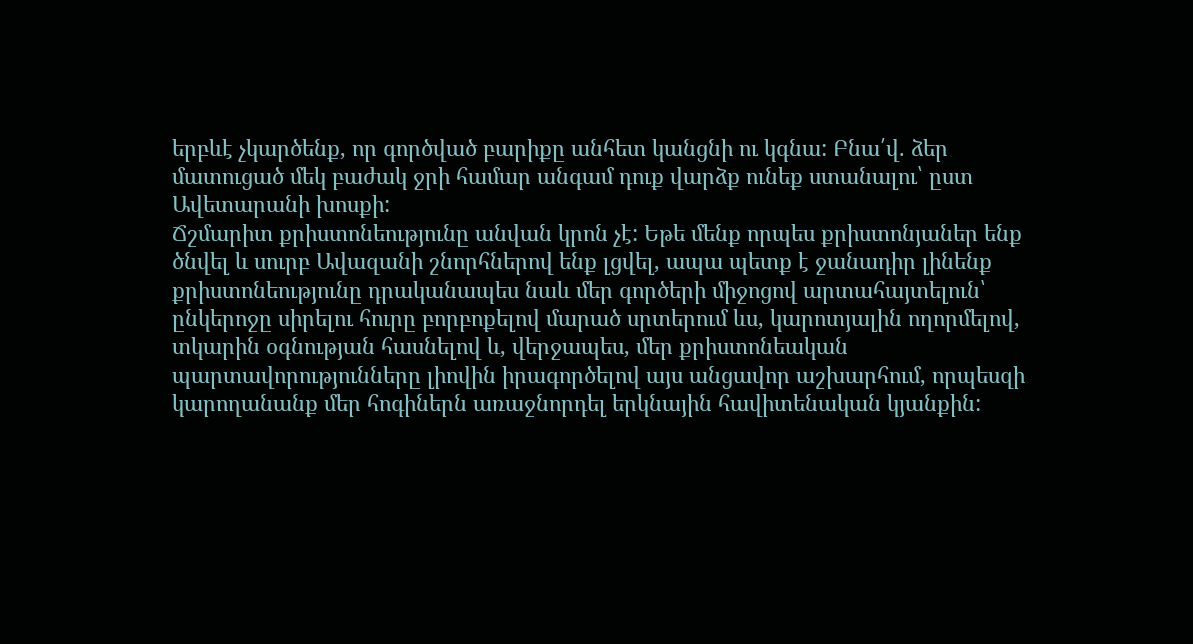երբևէ չկարծենք, որ գործված բարիքը անհետ կանցնի ու կգնա: Բնա՛վ. ձեր մատուցած մեկ բաժակ ջրի համար անգամ դուք վարձք ունեք ստանալու՝ ըստ Ավետարանի խոսքի:
Ճշմարիտ քրիստոնեությունը անվան կրոն չէ: Եթե մենք որպես քրիստոնյաներ ենք ծնվել և սուրբ Ավազանի շնորհներով ենք լցվել, ապա պետք է ջանադիր լինենք քրիստոնեությունը դրականապես նաև մեր գործերի միջոցով արտահայտելուն՝ ընկերոջը սիրելու հուրը բորբոքելով մարած սրտերում ևս, կարոտյալին ողորմելով, տկարին օգնության հասնելով և, վերջապես, մեր քրիստոնեական պարտավորությունները լիովին իրագործելով այս անցավոր աշխարհում, որպեսզի կարողանանք մեր հոգիներն առաջնորդել երկնային հավիտենական կյանքին: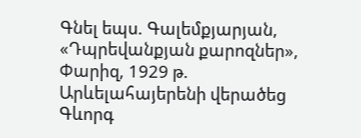Գնել եպս. Գալեմքյարյան, «Դպրեվանքյան քարոզներ», Փարիզ, 1929 թ.
Արևելահայերենի վերածեց Գևորգ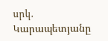սրկ. Կարապետյանը